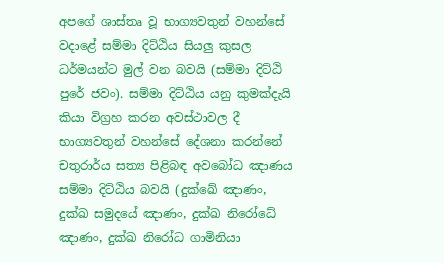අපගේ ශාස්තෘ වූ භාග්‍යවතුන් වහන්සේ වදාළේ සම්මා දිට්ඨිය සියලු කුසල ධර්මයන්ට මුල් වන බවයි (සම්මා දිට්ඨි පුරේ ජවං). සම්මා දිට්ඨිය යනු කුමක්දැයි කියා විග්‍රහ කරන අවස්ථාවල දී භාග්‍යවතුන් වහන්සේ දේශනා කරන්නේ චතුරාර්ය සත්‍ය පිළිබඳ අවබෝධ ඤාණය සම්මා දිට්ඨිය බවයි (දුක්ඛේ ඤාණං, දුක්ඛ සමුදයේ ඤාණං, දුක්ඛ නිරෝධේ ඤාණං, දුක්ඛ නිරෝධ ගාමිනියා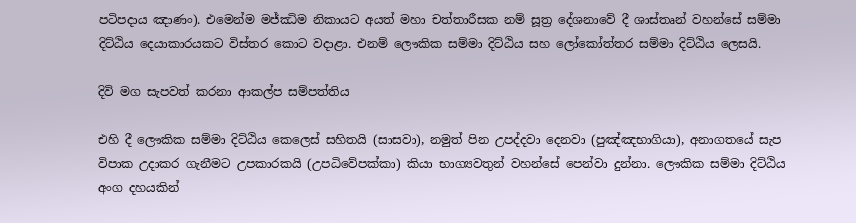පටිපදාය ඤාණං). එමෙන්ම මජ්ඣිම නිකායට අයත් මහා චත්තාරීසක නම් සූත්‍ර දේශනාවේ දී ශාස්තෘන් වහන්සේ සම්මා දිට්ඨිය දෙයාකාරයකට විස්තර කොට වදාළා. එනම් ලෞකික සම්මා දිට්ඨිය සහ ලෝකෝත්තර සම්මා දිට්ඨිය ලෙසයි.

දිවි මග සැපවත් කරනා ආකල්ප සම්පත්තිය

එහි දී ලෞකික සම්මා දිට්ඨිය කෙලෙස් සහිතයි (සාසවා), නමුත් පින උපද්දවා දෙනවා (පුඤ්ඤභාගියා), අනාගතයේ සැප විපාක උදාකර ගැනීමට උපකාරකයි (උපධිවේපක්කා) කියා භාග්‍යවතුන් වහන්සේ පෙන්වා දුන්නා. ලෞකික සම්මා දිට්ඨිය අංග දහයකින්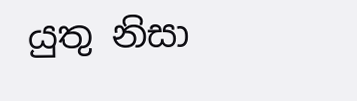යුතු නිසා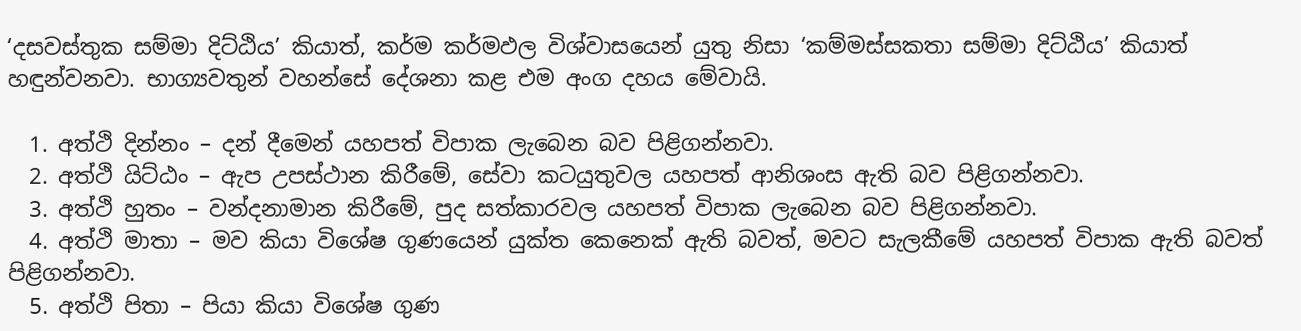‘දසවස්තුක සම්මා දිට්ඨිය’ කියාත්, කර්ම කර්මඵල විශ්වාසයෙන් යුතු නිසා ‘කම්මස්සකතා සම්මා දිට්ඨිය’ කියාත් හඳුන්වනවා. භාග්‍යවතුන් වහන්සේ දේශනා කළ එම අංග දහය මේවායි.

  1. අත්ථි දින්නං – දන් දීමෙන් යහපත් විපාක ලැබෙන බව පිළිගන්නවා.
  2. අත්ථි යිට්ඨං – ඇප උපස්ථාන කිරීමේ, සේවා කටයුතුවල යහපත් ආනිශංස ඇති බව පිළිගන්නවා.
  3. අත්ථි හුතං – වන්දනාමාන කිරීමේ, පුද සත්කාරවල යහපත් විපාක ලැබෙන බව පිළිගන්නවා.
  4. අත්ථි මාතා – මව කියා විශේෂ ගුණයෙන් යුක්ත කෙනෙක් ඇති බවත්, මවට සැලකීමේ යහපත් විපාක ඇති බවත් පිළිගන්නවා.
  5. අත්ථි පිතා – පියා කියා විශේෂ ගුණ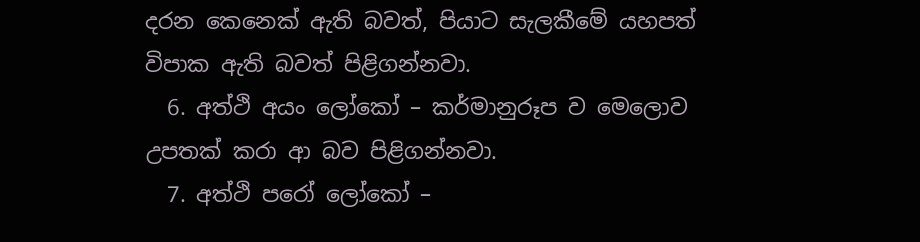දරන කෙනෙක් ඇති බවත්, පියාට සැලකීමේ යහපත් විපාක ඇති බවත් පිළිගන්නවා.
  6. අත්ථි අයං ලෝකෝ – කර්මානුරූප ව මෙලොව උපතක් කරා ආ බව පිළිගන්නවා.
  7. අත්ථි පරෝ ලෝකෝ –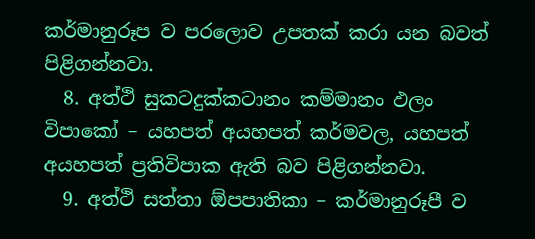කර්මානුරූප ව පරලොව උපතක් කරා යන බවත් පිළිගන්නවා.
  8. අත්ථි සුකටදුක්කටානං කම්මානං ඵලං විපාකෝ – යහපත් අයහපත් කර්මවල, යහපත් අයහපත් ප්‍රතිවිපාක ඇති බව පිළිගන්නවා.
  9. අත්ථි සත්තා ඕපපාතිකා – කර්මානුරූපී ව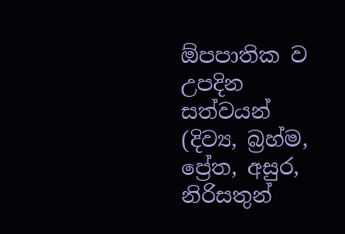ඕපපාතික ව උපදින සත්වයන් (දිව්‍ය, බ්‍රහ්ම, ප්‍රේත, අසුර, නිරිසතුන්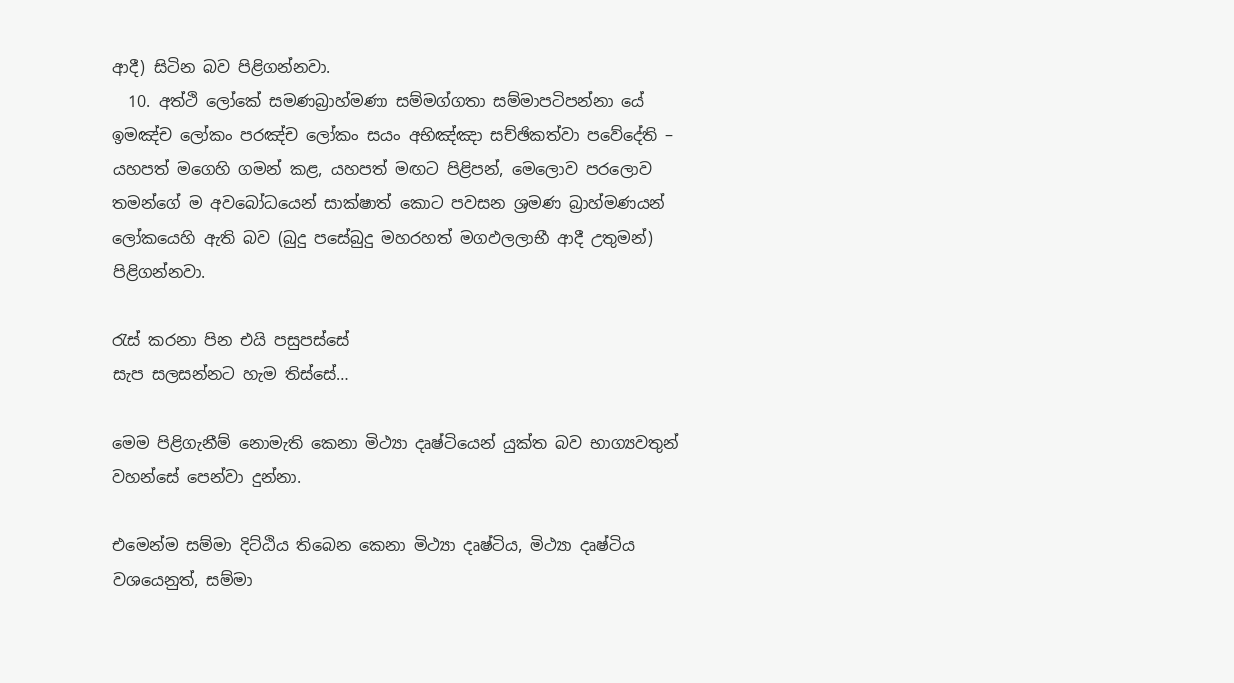ආදී) සිටින බව පිළිගන්නවා.
  10. අත්ථි ලෝකේ සමණබ්‍රාහ්මණා සම්මග්ගතා සම්මාපටිපන්නා යේ ඉමඤ්ච ලෝකං පරඤ්ච ලෝකං සයං අභිඤ්ඤා සච්ඡිකත්වා පවේදේති – යහපත් මගෙහි ගමන් කළ, යහපත් මඟට පිළිපන්, මෙලොව පරලොව තමන්ගේ ම අවබෝධයෙන් සාක්ෂාත් කොට පවසන ශ්‍රමණ බ්‍රාහ්මණයන් ලෝකයෙහි ඇති බව (බුදු පසේබුදු මහරහත් මගඵලලාභී ආදී උතුමන්) පිළිගන්නවා.

රැස් කරනා පින එයි පසුපස්සේ
සැප සලසන්නට හැම තිස්සේ…

මෙම පිළිගැනීම් නොමැති කෙනා මිථ්‍යා දෘෂ්ටියෙන් යුක්ත බව භාග්‍යවතුන් වහන්සේ පෙන්වා දුන්නා.

එමෙන්ම සම්මා දිට්ඨිය තිබෙන කෙනා මිථ්‍යා දෘෂ්ටිය, මිථ්‍යා දෘෂ්ටිය වශයෙනුත්, සම්මා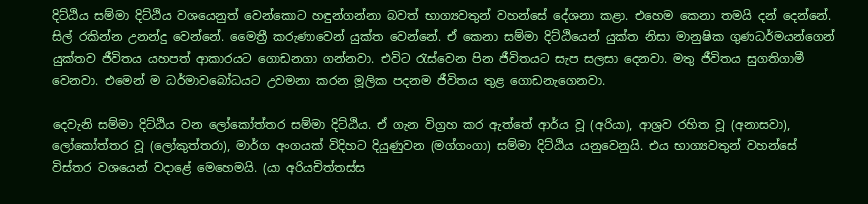දිට්ඨිය සම්මා දිට්ඨිය වශයෙනුත් වෙන්කොට හඳුන්ගන්නා බවත් භාග්‍යවතුන් වහන්සේ දේශනා කළා. එහෙම කෙනා තමයි දන් දෙන්නේ. සිල් රකින්න උනන්දු වෙන්නේ. මෛත්‍රී කරුණාවෙන් යුක්ත වෙන්නේ. ඒ කෙනා සම්මා දිට්ඨියෙන් යුක්ත නිසා මානුෂික ගුණධර්මයන්ගෙන් යුක්තව ජීවිතය යහපත් ආකාරයට ගොඩනගා ගන්නවා. එවිට රැස්වෙන පින ජීවිතයට සැප සලසා දෙනවා. මතු ජීවිතය සුගතිගාමී වෙනවා. එමෙන් ම ධර්මාවබෝධයට උවමනා කරන මූලික පදනම ජීවිතය තුළ ගොඩනැගෙනවා.

දෙවැනි සම්මා දිට්ඨිය වන ලෝකෝත්තර සම්මා දිට්ඨිය. ඒ ගැන විග්‍රහ කර ඇත්තේ ආර්ය වූ (අරියා), ආශ්‍රව රහිත වූ (අනාසවා), ලෝකෝත්තර වූ (ලෝකුත්තරා), මාර්ග අංගයක් විදිහට දියුණුවන (මග්ගංගා) සම්මා දිට්ඨිය යනුවෙනුයි. එය භාග්‍යවතුන් වහන්සේ විස්තර වශයෙන් වදාළේ මෙහෙමයි. (යා අරියචිත්තස්ස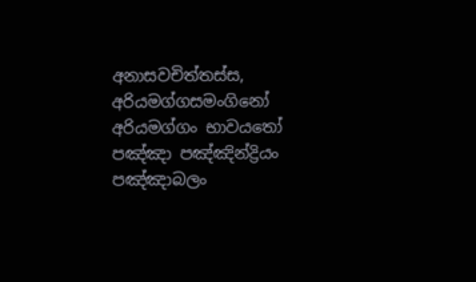අනාසවචිත්තස්ස, අරියමග්ගසමංගිනෝ අරියමග්ගං භාවයතෝ පඤ්ඤා පඤ්ඤින්ද්‍රියං පඤ්ඤාබලං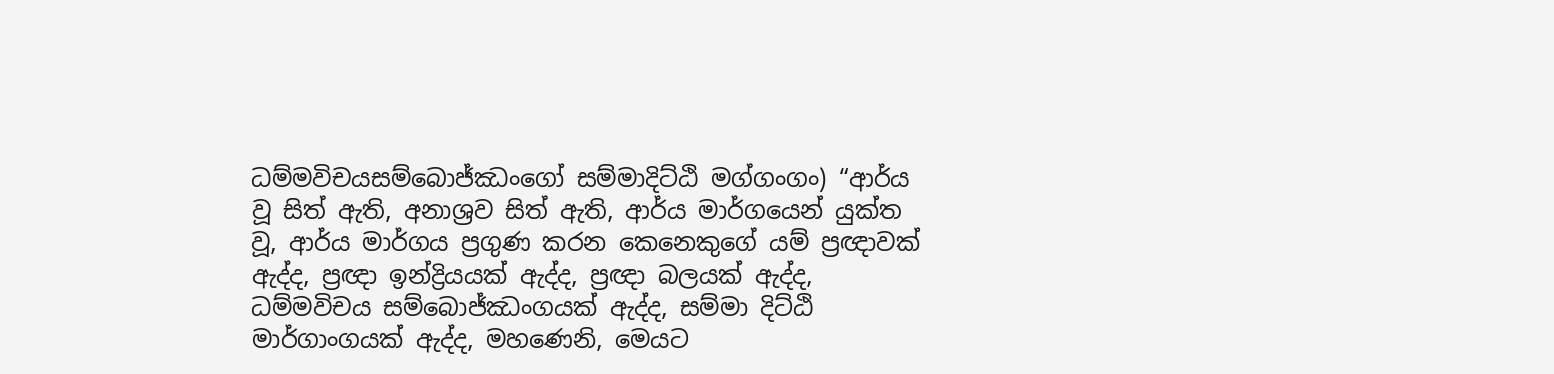ධම්මවිචයසම්බොජ්ඣංගෝ සම්මාදිට්ඨි මග්ගංගං) “ආර්ය වූ සිත් ඇති, අනාශ්‍රව සිත් ඇති, ආර්ය මාර්ගයෙන් යුක්ත වූ, ආර්ය මාර්ගය ප්‍රගුණ කරන කෙනෙකුගේ යම් ප්‍රඥාවක් ඇද්ද, ප්‍රඥා ඉන්ද්‍රියයක් ඇද්ද, ප්‍රඥා බලයක් ඇද්ද, ධම්මවිචය සම්බොජ්ඣංගයක් ඇද්ද, සම්මා දිට්ඨි මාර්ගාංගයක් ඇද්ද, මහණෙනි, මෙයට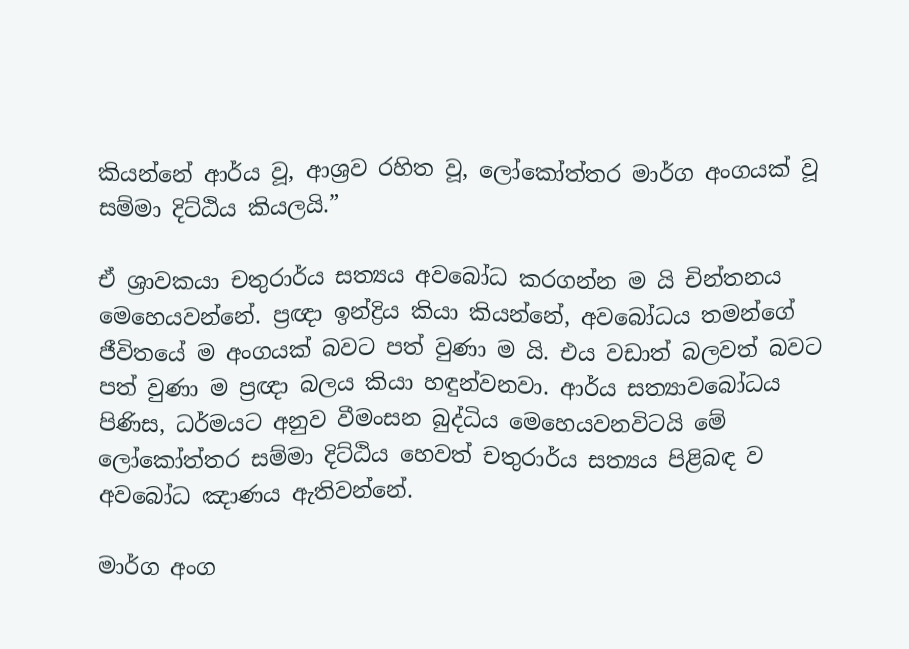කියන්නේ ආර්ය වූ, ආශ්‍රව රහිත වූ, ලෝකෝත්තර මාර්ග අංගයක් වූ සම්මා දිට්ඨිය කියලයි.”

ඒ ශ්‍රාවකයා චතුරාර්ය සත්‍යය අවබෝධ කරගන්න ම යි චින්තනය මෙහෙයවන්නේ. ප්‍රඥා ඉන්ද්‍රිය කියා කියන්නේ, අවබෝධය තමන්ගේ ජීවිතයේ ම අංගයක් බවට පත් වුණා ම යි. එය වඩාත් බලවත් බවට පත් වුණා ම ප්‍රඥා බලය කියා හඳුන්වනවා. ආර්ය සත්‍යාවබෝධය පිණිස, ධර්මයට අනුව වීමංසන බුද්ධිය මෙහෙයවනවිටයි මේ ලෝකෝත්තර සම්මා දිට්ඨිය හෙවත් චතුරාර්ය සත්‍යය පිළිබඳ ව අවබෝධ ඤාණය ඇතිවන්නේ.

මාර්ග අංග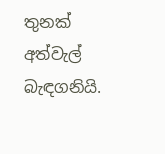තුනක් අත්වැල් බැඳගනියි.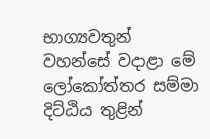භාග්‍යවතුන් වහන්සේ වදාළා මේ ලෝකෝත්තර සම්මා දිට්ඨිය තුළින්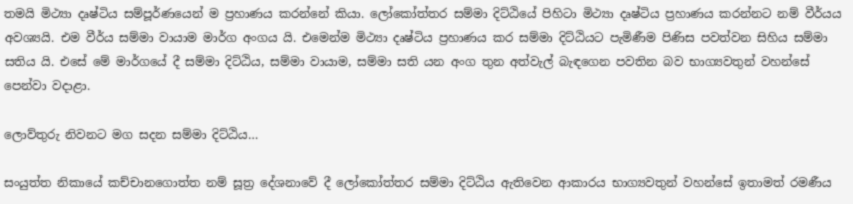තමයි මිථ්‍යා දෘෂ්ටිය සම්පූර්ණයෙන් ම ප්‍රහාණය කරන්නේ කියා. ලෝකෝත්තර සම්මා දිට්ඨියේ පිහිටා මිථ්‍යා දෘෂ්ටිය ප්‍රහාණය කරන්නට නම් වීර්යය අවශ්‍යයි. එම වීර්ය සම්මා වායාම මාර්ග අංගය යි. එමෙන්ම මිථ්‍යා දෘෂ්ටිය ප්‍රහාණය කර සම්මා දිට්ඨියට පැමිණීම පිණිස පවත්වන සිහිය සම්මා සතිය යි. එසේ මේ මාර්ගයේ දී සම්මා දිට්ඨිය, සම්මා වායාම, සම්මා සති යන අංග තුන අත්වැල් බැඳගෙන පවතින බව භාග්‍යවතුන් වහන්සේ පෙන්වා වදාළා.

ලොව්තුරු නිවනට මග සදන සම්මා දිට්ඨිය…

සංයුත්ත නිකායේ කච්චානගොත්ත නම් සූත්‍ර දේශනාවේ දී ලෝකෝත්තර සම්මා දිට්ඨිය ඇතිවෙන ආකාරය භාග්‍යවතුන් වහන්සේ ඉතාමත් රමණීය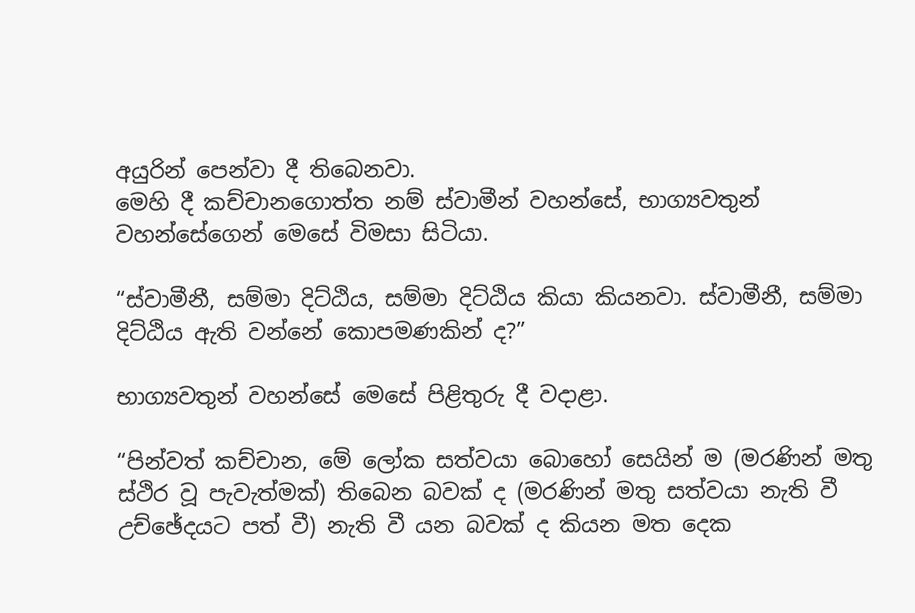අයුරින් පෙන්වා දී තිබෙනවා.
මෙහි දී කච්චානගොත්ත නම් ස්වාමීන් වහන්සේ, භාග්‍යවතුන් වහන්සේගෙන් මෙසේ විමසා සිටියා.

“ස්වාමීනී, සම්මා දිට්ඨිය, සම්මා දිට්ඨිය කියා කියනවා. ස්වාමීනී, සම්මා දිට්ඨිය ඇති වන්නේ කොපමණකින් ද?”

භාග්‍යවතුන් වහන්සේ මෙසේ පිළිතුරු දී වදාළා.

“පින්වත් කච්චාන, මේ ලෝක සත්වයා බොහෝ සෙයින් ම (මරණින් මතු ස්ථිර වූ පැවැත්මක්) තිබෙන බවක් ද (මරණින් මතු සත්වයා නැති වී උච්ඡේදයට පත් වී) නැති වී යන බවක් ද කියන මත දෙක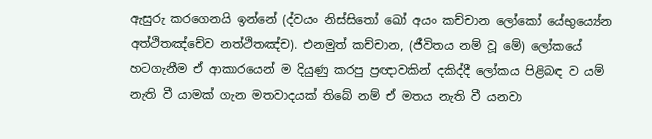ඇසුරු කරගෙනයි ඉන්නේ (ද්වයං නිස්සිතෝ ඛෝ අයං කච්චාන ලෝකෝ යේභුය්‍යේන අත්ථිතඤ්චේව නත්ථිතඤ්ච). එනමුත් කච්චාන, (ජීවිතය නම් වූ මේ) ලෝකයේ හටගැනීම ඒ ආකාරයෙන් ම දියුණු කරපු ප්‍රඥාවකින් දකිද්දී ලෝකය පිළිබඳ ව යම් නැති වී යාමක් ගැන මතවාදයක් තිබේ නම් ඒ මතය නැති වී යනවා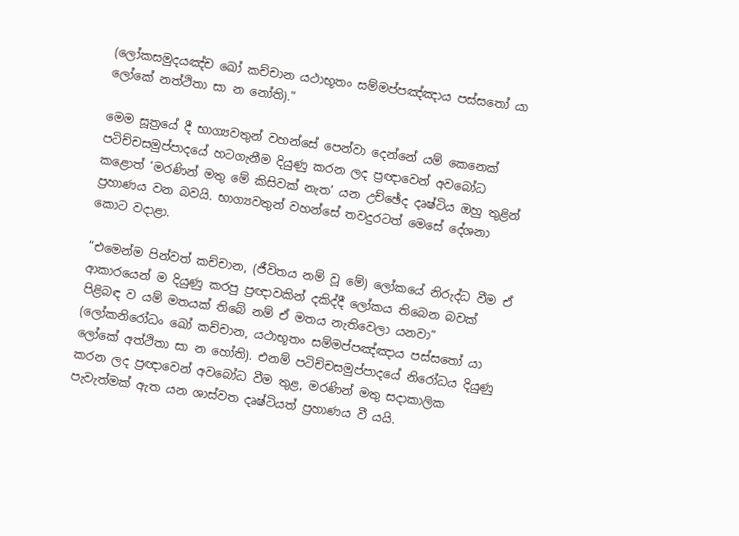(ලෝකසමුදයඤ්ච ඛෝ කච්චාන යථාභූතං සම්මප්පඤ්ඤාය පස්සතෝ යා ලෝකේ නත්ථිතා සා න නෝති).”

මෙම සූත්‍රයේ දී භාග්‍යවතුන් වහන්සේ පෙන්වා දෙන්නේ යම් කෙනෙක් පටිච්චසමුප්පාදයේ හටගැනීම දියුණු කරන ලද ප්‍රඥාවෙන් අවබෝධ කළොත් ‘මරණින් මතු මේ කිසිවක් නැත’ යන උච්ඡේද දෘෂ්ටිය ඔහු තුළින් ප්‍රහාණය වන බවයි. භාග්‍යවතුන් වහන්සේ තවදුරටත් මෙසේ දේශනා කොට වදාළා.

“එමෙන්ම පින්වත් කච්චාන, (ජීවිතය නම් වූ මේ) ලෝකයේ නිරුද්ධ වීම ඒ ආකාරයෙන් ම දියුණු කරපු ප්‍රඥාවකින් දකිද්දී ලෝකය තිබෙන බවක් පිළිබඳ ව යම් මතයක් තිබේ නම් ඒ මතය නැතිවෙලා යනවා” (ලෝකනිරෝධං ඛෝ කච්චාන, යථාභූතං සම්මප්පඤ්ඤාය පස්සතෝ යා ලෝකේ අත්ථිතා සා න හෝති). එනම් පටිච්චසමුප්පාදයේ නිරෝධය දියුණු කරන ලද ප්‍රඥාවෙන් අවබෝධ වීම තුළ, මරණින් මතු සදාකාලික පැවැත්මක් ඇත යන ශාස්වත දෘෂ්ටියත් ප්‍රහාණය වී යයි.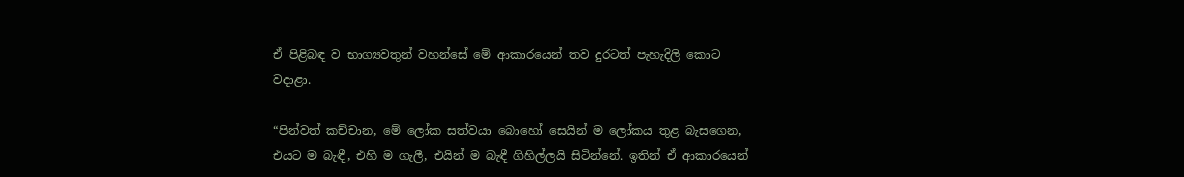ඒ පිළිබඳ ව භාග්‍යවතුන් වහන්සේ මේ ආකාරයෙන් තව දුරටත් පැහැදිලි කොට වදාළා.

“පින්වත් කච්චාන, මේ ලෝක සත්වයා බොහෝ සෙයින් ම ලෝකය තුළ බැසගෙන, එයට ම බැඳී, එහි ම ගැලී, එයින් ම බැඳී ගිහිල්ලයි සිටින්නේ. ඉතින් ඒ ආකාරයෙන්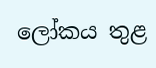ලෝකය තුළ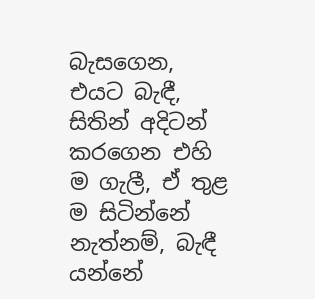බැසගෙන, එයට බැඳී, සිතින් අදිටන් කරගෙන එහි ම ගැලී, ඒ තුළ ම සිටින්නේ නැත්නම්, බැඳී යන්නේ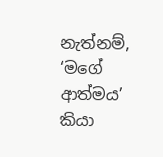නැත්නම්, ‘මගේ ආත්මය’ කියා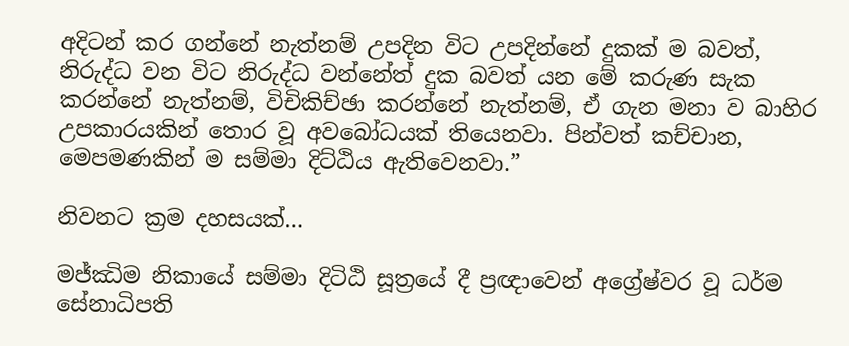අදිටන් කර ගන්නේ නැත්නම් උපදින විට උපදින්නේ දුකක් ම බවත්, නිරුද්ධ වන විට නිරුද්ධ වන්නේත් දුක බවත් යන මේ කරුණ සැක කරන්නේ නැත්නම්, විචිකිච්ඡා කරන්නේ නැත්නම්, ඒ ගැන මනා ව බාහිර උපකාරයකින් තොර වූ අවබෝධයක් තියෙනවා. පින්වත් කච්චාන, මෙපමණකින් ම සම්මා දිට්ඨිය ඇතිවෙනවා.”

නිවනට ක්‍රම දහසයක්…

මජ්ඣිම නිකායේ සම්මා දිටිඨි සූත්‍රයේ දී ප්‍රඥාවෙන් අග්‍රේෂ්වර වූ ධර්ම සේනාධිපති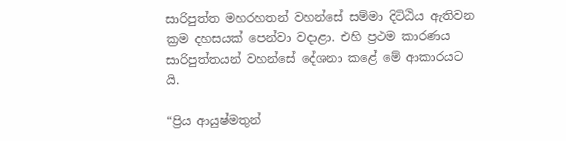සාරිපුත්ත මහරහතන් වහන්සේ සම්මා දිටිඨිය ඇතිවන ක්‍රම දහසයක් පෙන්වා වදාළා. එහි ප්‍රථම කාරණය සාරිපුත්තයන් වහන්සේ දේශනා කළේ මේ ආකාරයට යි.

“ප්‍රිය ආයුෂ්මතුන්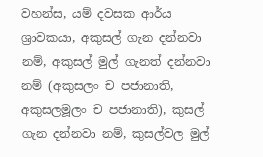වහන්ස, යම් දවසක ආර්ය ශ්‍රාවකයා, අකුසල් ගැන දන්නවා නම්, අකුසල් මුල් ගැනත් දන්නවා නම් (අකුසලං ච පජානාති, අකුසලමූලං ච පජානාති), කුසල් ගැන දන්නවා නම්, කුසල්වල මුල්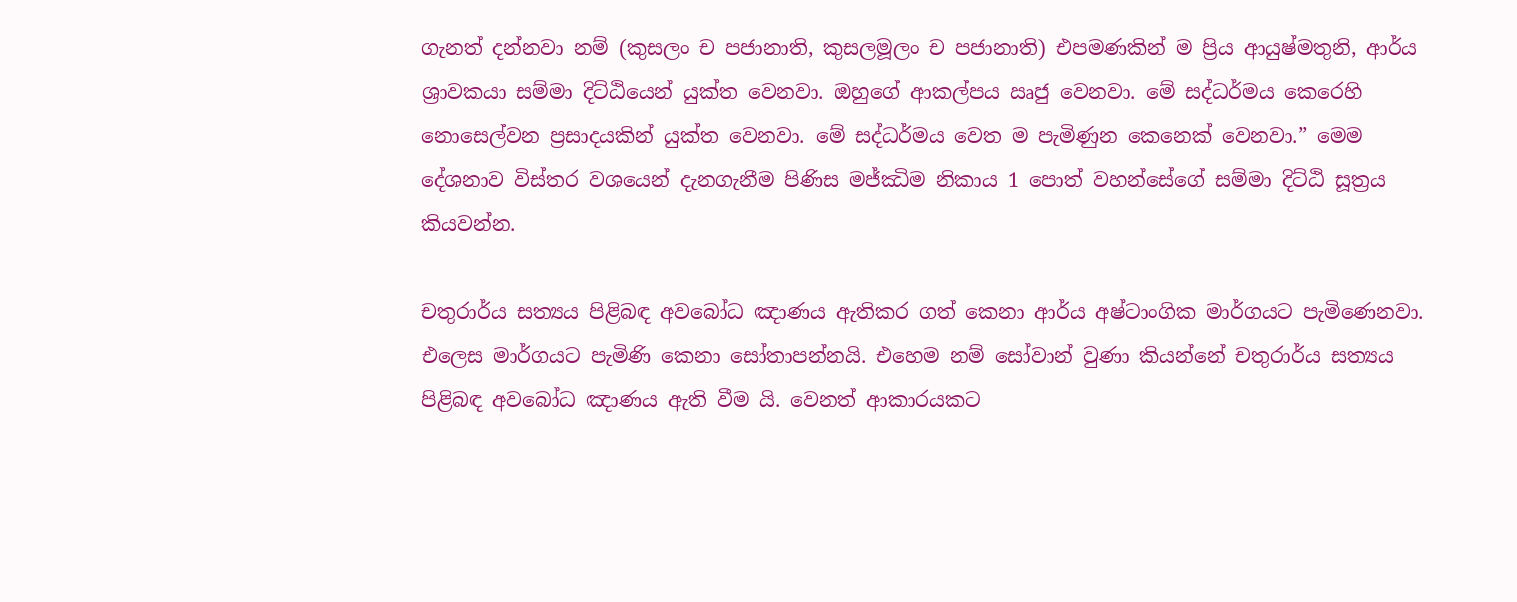ගැනත් දන්නවා නම් (කුසලං ච පජානාති, කුසලමූලං ච පජානාති) එපමණකින් ම ප්‍රිය ආයුෂ්මතුනි, ආර්ය ශ්‍රාවකයා සම්මා දිට්ඨියෙන් යුක්ත වෙනවා. ඔහුගේ ආකල්පය ඍජු වෙනවා. මේ සද්ධර්මය කෙරෙහි නොසෙල්වන ප්‍රසාදයකින් යුක්ත වෙනවා. මේ සද්ධර්මය වෙත ම පැමිණුන කෙනෙක් වෙනවා.” මෙම දේශනාව විස්තර වශයෙන් දැනගැනීම පිණිස මජ්ඣිම නිකාය 1 පොත් වහන්සේගේ සම්මා දිට්ඨි සූත්‍රය කියවන්න.

චතුරාර්ය සත්‍යය පිළිබඳ අවබෝධ ඤාණය ඇතිකර ගත් කෙනා ආර්ය අෂ්ටාංගික මාර්ගයට පැමිණෙනවා. එලෙස මාර්ගයට පැමිණි කෙනා සෝතාපන්නයි. එහෙම නම් සෝවාන් වුණා කියන්නේ චතුරාර්ය සත්‍යය පිළිබඳ අවබෝධ ඤාණය ඇති වීම යි. වෙනත් ආකාරයකට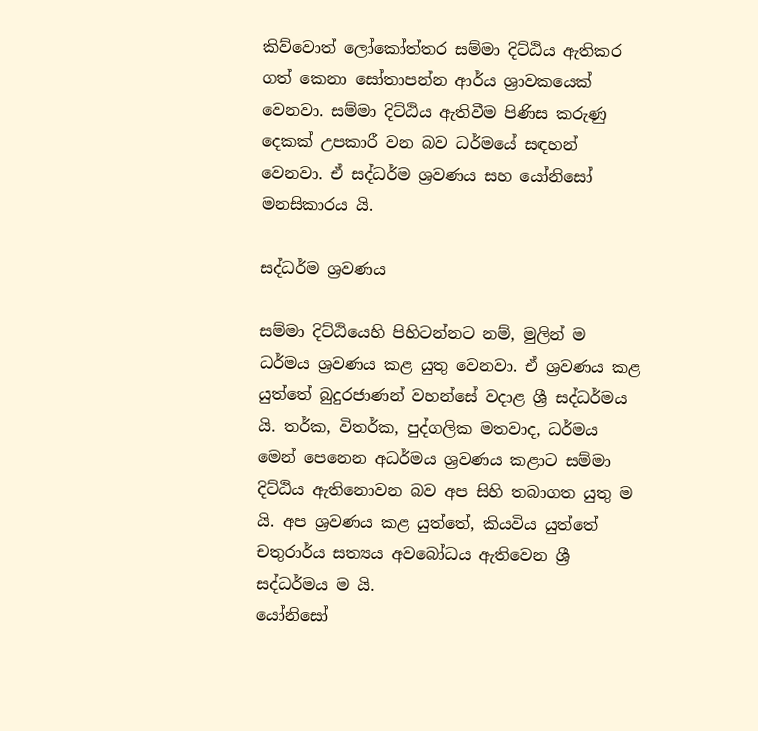කිව්වොත් ලෝකෝත්තර සම්මා දිට්ඨිය ඇතිකර ගත් කෙනා සෝතාපන්න ආර්ය ශ්‍රාවකයෙක් වෙනවා. සම්මා දිට්ඨිය ඇතිවීම පිණිස කරුණු දෙකක් උපකාරී වන බව ධර්මයේ සඳහන් වෙනවා. ඒ සද්ධර්ම ශ්‍රවණය සහ යෝනිසෝ මනසිකාරය යි.

සද්ධර්ම ශ්‍රවණය

සම්මා දිට්ඨියෙහි පිහිටන්නට නම්, මුලින් ම ධර්මය ශ්‍රවණය කළ යුතු වෙනවා. ඒ ශ්‍රවණය කළ යුත්තේ බුදුරජාණන් වහන්සේ වදාළ ශ්‍රී සද්ධර්මය යි. තර්ක, විතර්ක, පුද්ගලික මතවාද, ධර්මය මෙන් පෙනෙන අධර්මය ශ්‍රවණය කළාට සම්මා දිට්ඨිය ඇතිනොවන බව අප සිහි තබාගත යුතු ම යි. අප ශ්‍රවණය කළ යුත්තේ, කියවිය යුත්තේ චතුරාර්ය සත්‍යය අවබෝධය ඇතිවෙන ශ්‍රී සද්ධර්මය ම යි.
යෝනිසෝ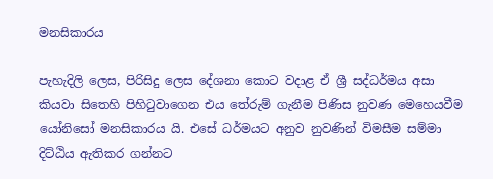මනසිකාරය

පැහැදිලි ලෙස, පිරිසිදු ලෙස දේශනා කොට වදාළ ඒ ශ්‍රී සද්ධර්මය අසා කියවා සිතෙහි පිහිටුවාගෙන එය තේරුම් ගැනීම පිණිස නුවණ මෙහෙයවීම යෝනිසෝ මනසිකාරය යි. එසේ ධර්මයට අනුව නුවණින් විමසීම සම්මා දිට්ඨිය ඇතිකර ගන්නට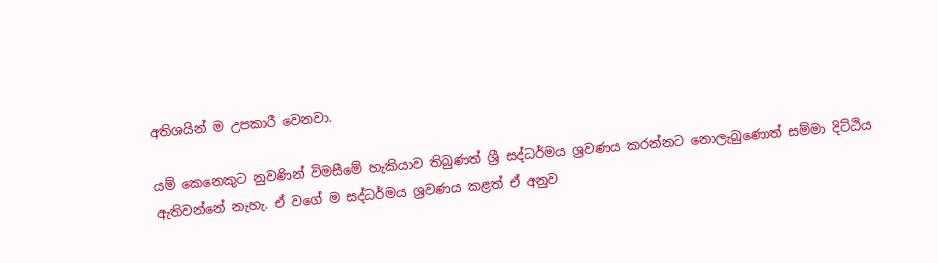අතිශයින් ම උපකාරී වෙනවා.

යම් කෙනෙකුට නුවණින් විමසීමේ හැකියාව තිබුණත් ශ්‍රී සද්ධර්මය ශ්‍රවණය කරන්නට නොලැබුණොත් සම්මා දිට්ඨිය ඇතිවන්නේ නැහැ. ඒ වගේ ම සද්ධර්මය ශ්‍රවණය කළත් ඒ අනුව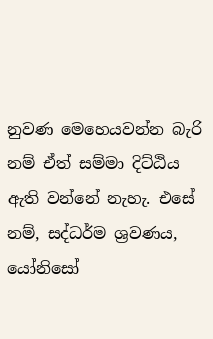නුවණ මෙහෙයවන්න බැරි නම් ඒත් සම්මා දිට්ඨිය ඇති වන්නේ නැහැ. එසේ නම්, සද්ධර්ම ශ්‍රවණය, යෝනිසෝ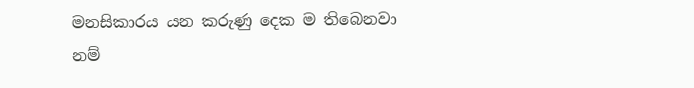මනසිකාරය යන කරුණු දෙක ම තිබෙනවා නම්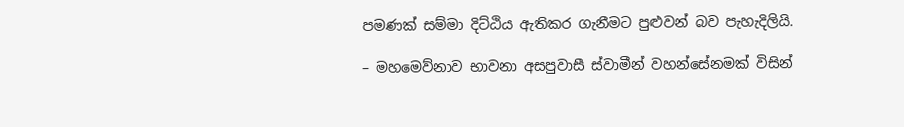පමණක් සම්මා දිට්ඨිය ඇතිකර ගැනීමට පුළුවන් බව පැහැදිලියි.

– මහමෙව්නාව භාවනා අසපුවාසී ස්වාමීන් වහන්සේනමක් විසින්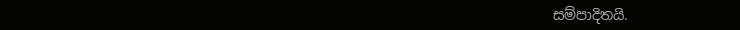සම්පාදිතයි.